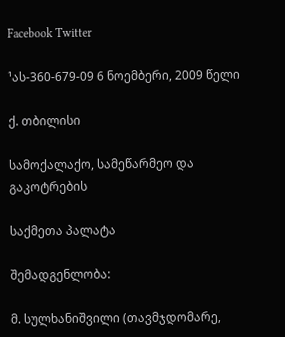Facebook Twitter

¹ას-360-679-09 6 ნოემბერი, 2009 წელი

ქ. თბილისი

სამოქალაქო, სამეწარმეო და გაკოტრების

საქმეთა პალატა

შემადგენლობა:

მ. სულხანიშვილი (თავმჯდომარე,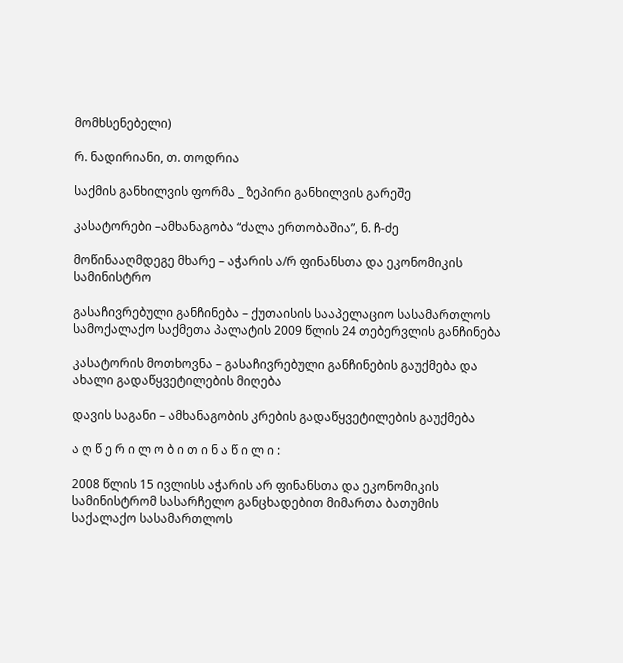მომხსენებელი)

რ. ნადირიანი, თ. თოდრია

საქმის განხილვის ფორმა _ ზეპირი განხილვის გარეშე

კასატორები –ამხანაგობა “ძალა ერთობაშია”, ნ. ჩ-ძე

მოწინააღმდეგე მხარე – აჭარის ა/რ ფინანსთა და ეკონომიკის სამინისტრო

გასაჩივრებული განჩინება – ქუთაისის სააპელაციო სასამართლოს სამოქალაქო საქმეთა პალატის 2009 წლის 24 თებერვლის განჩინება

კასატორის მოთხოვნა – გასაჩივრებული განჩინების გაუქმება და ახალი გადაწყვეტილების მიღება

დავის საგანი – ამხანაგობის კრების გადაწყვეტილების გაუქმება

ა ღ წ ე რ ი ლ ო ბ ი თ ი ნ ა წ ი ლ ი :

2008 წლის 15 ივლისს აჭარის არ ფინანსთა და ეკონომიკის სამინისტრომ სასარჩელო განცხადებით მიმართა ბათუმის საქალაქო სასამართლოს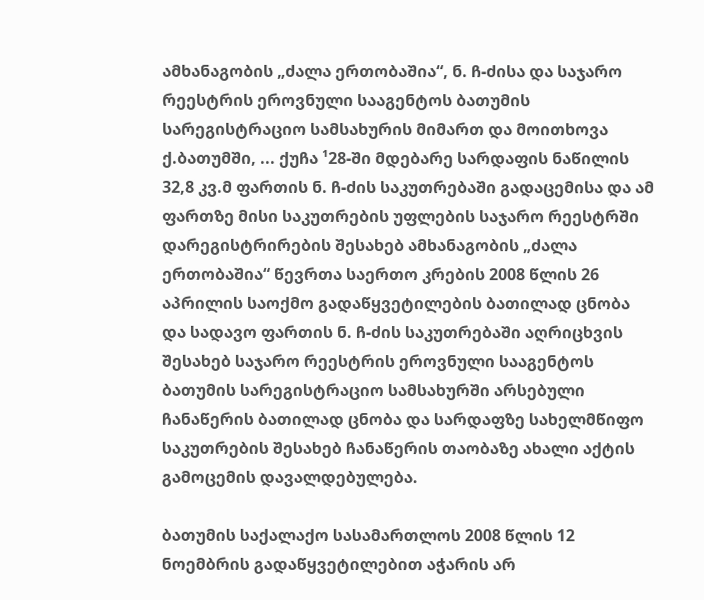ამხანაგობის „ძალა ერთობაშია“, ნ. ჩ-ძისა და საჯარო რეესტრის ეროვნული სააგენტოს ბათუმის სარეგისტრაციო სამსახურის მიმართ და მოითხოვა ქ.ბათუმში, ... ქუჩა ¹28-ში მდებარე სარდაფის ნაწილის 32,8 კვ.მ ფართის ნ. ჩ-ძის საკუთრებაში გადაცემისა და ამ ფართზე მისი საკუთრების უფლების საჯარო რეესტრში დარეგისტრირების შესახებ ამხანაგობის „ძალა ერთობაშია“ წევრთა საერთო კრების 2008 წლის 26 აპრილის საოქმო გადაწყვეტილების ბათილად ცნობა და სადავო ფართის ნ. ჩ-ძის საკუთრებაში აღრიცხვის შესახებ საჯარო რეესტრის ეროვნული სააგენტოს ბათუმის სარეგისტრაციო სამსახურში არსებული ჩანაწერის ბათილად ცნობა და სარდაფზე სახელმწიფო საკუთრების შესახებ ჩანაწერის თაობაზე ახალი აქტის გამოცემის დავალდებულება.

ბათუმის საქალაქო სასამართლოს 2008 წლის 12 ნოემბრის გადაწყვეტილებით აჭარის არ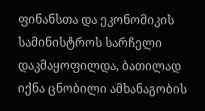ფინანსთა და ეკონომიკის სამინისტროს სარჩელი დაკმაყოფილდა, ბათილად იქნა ცნობილი ამხანაგობის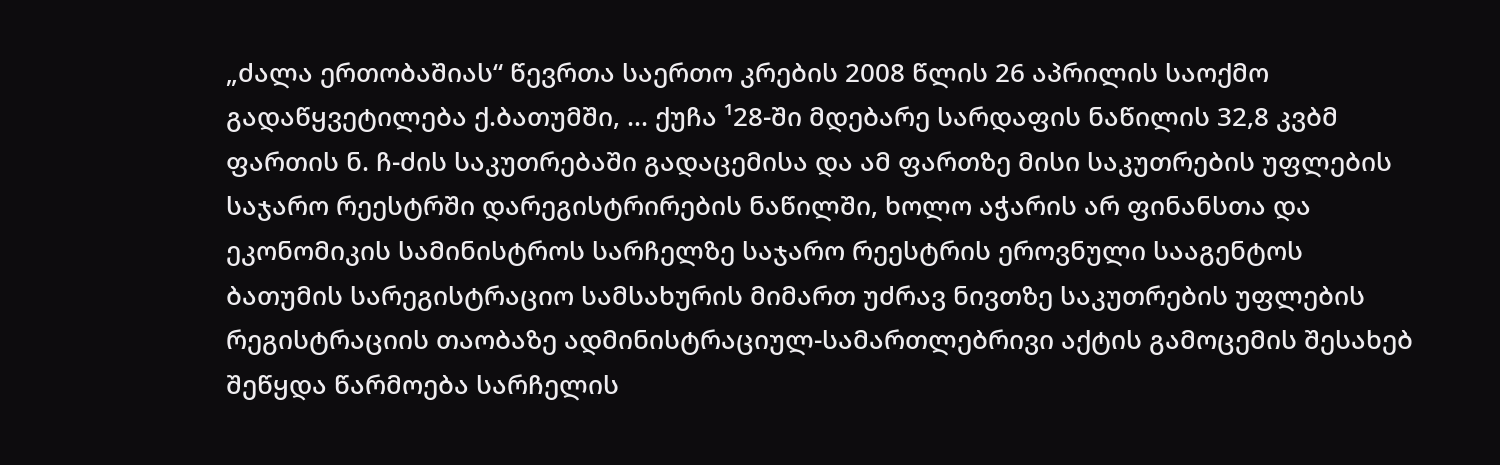„ძალა ერთობაშიას“ წევრთა საერთო კრების 2008 წლის 26 აპრილის საოქმო გადაწყვეტილება ქ.ბათუმში, ... ქუჩა ¹28-ში მდებარე სარდაფის ნაწილის 32,8 კვბმ ფართის ნ. ჩ-ძის საკუთრებაში გადაცემისა და ამ ფართზე მისი საკუთრების უფლების საჯარო რეესტრში დარეგისტრირების ნაწილში, ხოლო აჭარის არ ფინანსთა და ეკონომიკის სამინისტროს სარჩელზე საჯარო რეესტრის ეროვნული სააგენტოს ბათუმის სარეგისტრაციო სამსახურის მიმართ უძრავ ნივთზე საკუთრების უფლების რეგისტრაციის თაობაზე ადმინისტრაციულ-სამართლებრივი აქტის გამოცემის შესახებ შეწყდა წარმოება სარჩელის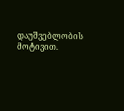დაუშვებლობის მოტივით.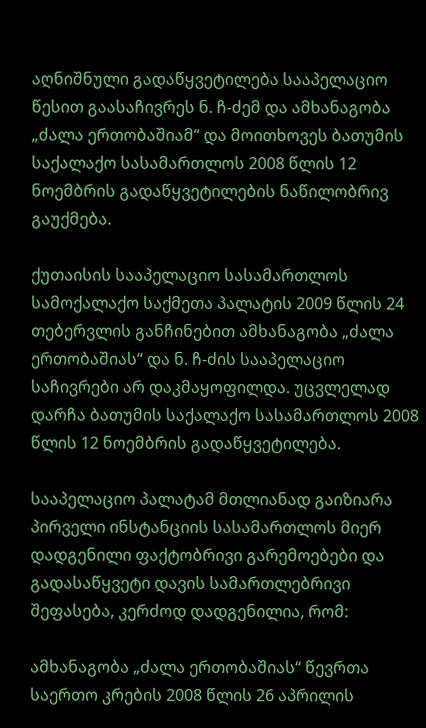აღნიშნული გადაწყვეტილება სააპელაციო წესით გაასაჩივრეს ნ. ჩ-ძემ და ამხანაგობა „ძალა ერთობაშიამ“ და მოითხოვეს ბათუმის საქალაქო სასამართლოს 2008 წლის 12 ნოემბრის გადაწყვეტილების ნაწილობრივ გაუქმება.

ქუთაისის სააპელაციო სასამართლოს სამოქალაქო საქმეთა პალატის 2009 წლის 24 თებერვლის განჩინებით ამხანაგობა „ძალა ერთობაშიას“ და ნ. ჩ-ძის სააპელაციო საჩივრები არ დაკმაყოფილდა. უცვლელად დარჩა ბათუმის საქალაქო სასამართლოს 2008 წლის 12 ნოემბრის გადაწყვეტილება.

სააპელაციო პალატამ მთლიანად გაიზიარა პირველი ინსტანციის სასამართლოს მიერ დადგენილი ფაქტობრივი გარემოებები და გადასაწყვეტი დავის სამართლებრივი შეფასება, კერძოდ დადგენილია, რომ:

ამხანაგობა „ძალა ერთობაშიას“ წევრთა საერთო კრების 2008 წლის 26 აპრილის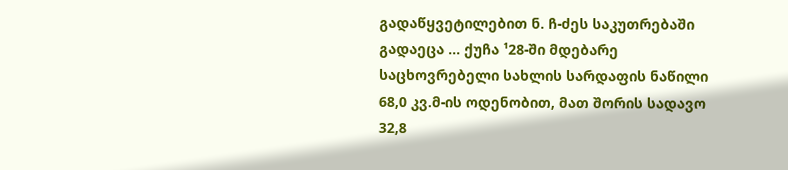გადაწყვეტილებით ნ. ჩ-ძეს საკუთრებაში გადაეცა ... ქუჩა ¹28-ში მდებარე საცხოვრებელი სახლის სარდაფის ნაწილი 68,0 კვ.მ-ის ოდენობით, მათ შორის სადავო 32,8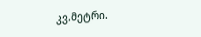კვ.მეტრი.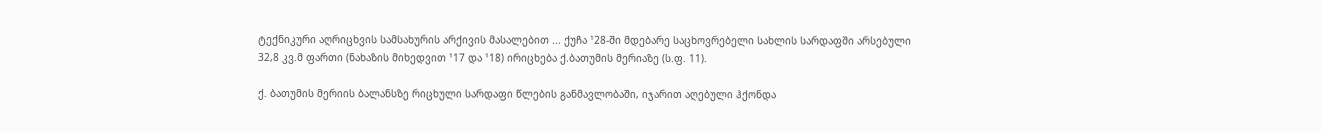ტექნიკური აღრიცხვის სამსახურის არქივის მასალებით ... ქუჩა ¹28-ში მდებარე საცხოვრებელი სახლის სარდაფში არსებული 32,8 კვ.მ ფართი (ნახაზის მიხედვით ¹17 და ¹18) ირიცხება ქ.ბათუმის მერიაზე (ს.ფ. 11).

ქ. ბათუმის მერიის ბალანსზე რიცხული სარდაფი წლების განმავლობაში, იჯარით აღებული ჰქონდა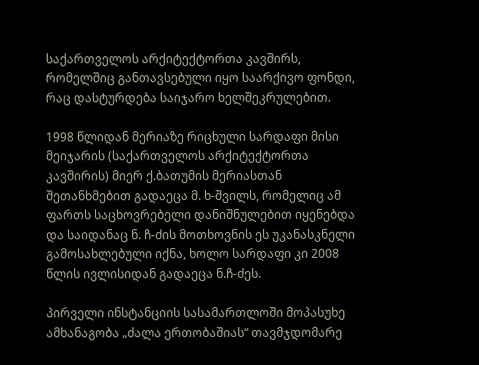საქართველოს არქიტექტორთა კავშირს, რომელშიც განთავსებული იყო საარქივო ფონდი, რაც დასტურდება საიჯარო ხელშეკრულებით.

1998 წლიდან მერიაზე რიცხული სარდაფი მისი მეიჯარის (საქართველოს არქიტექტორთა კავშირის) მიერ ქ.ბათუმის მერიასთან შეთანხმებით გადაეცა მ. ხ-შვილს, რომელიც ამ ფართს საცხოვრებელი დანიშნულებით იყენებდა და საიდანაც ნ. ჩ-ძის მოთხოვნის ეს უკანასკნელი გამოსახლებული იქნა, ხოლო სარდაფი კი 2008 წლის ივლისიდან გადაეცა ნ.ჩ-ძეს.

პირველი ინსტანციის სასამართლოში მოპასუხე ამხანაგობა „ძალა ერთობაშიას“ თავმჯდომარე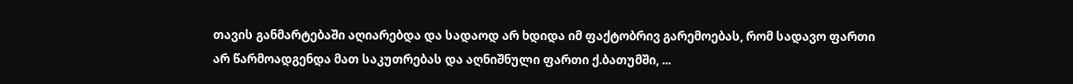თავის განმარტებაში აღიარებდა და სადაოდ არ ხდიდა იმ ფაქტობრივ გარემოებას, რომ სადავო ფართი არ წარმოადგენდა მათ საკუთრებას და აღნიშნული ფართი ქ.ბათუმში, ...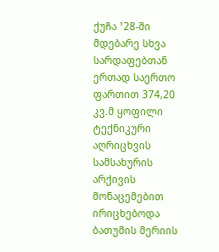ქუჩა ¹28-ში მდებარე სხვა სარდაფებთან ერთად საერთო ფართით 374,20 კვ.მ ყოფილი ტექნიკური აღრიცხვის სამსახურის არქივის მონაცემებით ირიცხებოდა ბათუმის მერიის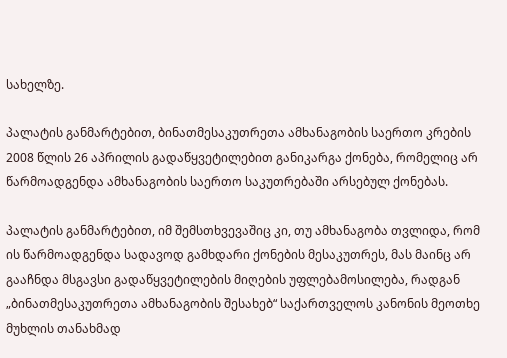სახელზე.

პალატის განმარტებით, ბინათმესაკუთრეთა ამხანაგობის საერთო კრების 2008 წლის 26 აპრილის გადაწყვეტილებით განიკარგა ქონება, რომელიც არ წარმოადგენდა ამხანაგობის საერთო საკუთრებაში არსებულ ქონებას.

პალატის განმარტებით, იმ შემსთხვევაშიც კი, თუ ამხანაგობა თვლიდა, რომ ის წარმოადგენდა სადავოდ გამხდარი ქონების მესაკუთრეს, მას მაინც არ გააჩნდა მსგავსი გადაწყვეტილების მიღების უფლებამოსილება, რადგან „ბინათმესაკუთრეთა ამხანაგობის შესახებ“ საქართველოს კანონის მეოთხე მუხლის თანახმად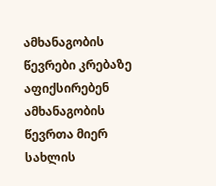ამხანაგობის წევრები კრებაზე აფიქსირებენ ამხანაგობის წევრთა მიერ სახლის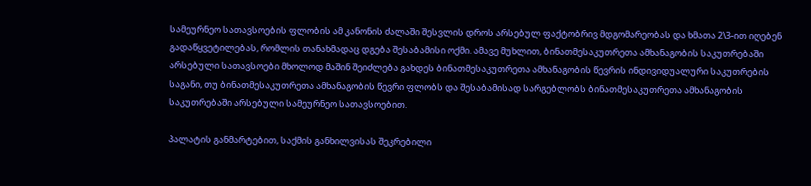სამეურნეო სათავსოების ფლობის ამ კანონის ძალაში შესვლის დროს არსებულ ფაქტობრივ მდგომარეობას და ხმათა 2\3-ით იღებენ გადაწყვეტილებას, რომლის თანახმადაც დგება შესაბამისი ოქმი. ამავე მუხლით, ბინათმესაკუთრეთა ამხანაგობის საკუთრებაში არსებული სათავსოები მხოლოდ მაშინ შეიძლება გახდეს ბინათმესაკუთრეთა ამხანაგობის წევრის ინდივიდუალური საკუთრების საგანი, თუ ბინათმესაკუთრეთა ამხანაგობის წევრი ფლობს და შესაბამისად სარგებლობს ბინათმესაკუთრეთა ამხანაგობის საკუთრებაში არსებული სამეურნეო სათავსოებით.

პალატის განმარტებით, საქმის განხილვისას შეკრებილი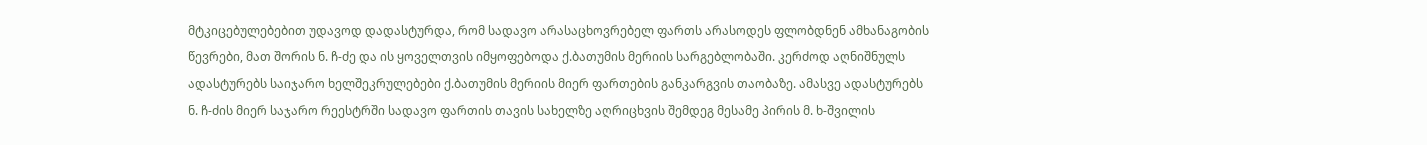მტკიცებულებებით უდავოდ დადასტურდა, რომ სადავო არასაცხოვრებელ ფართს არასოდეს ფლობდნენ ამხანაგობის წევრები, მათ შორის ნ. ჩ-ძე და ის ყოველთვის იმყოფებოდა ქ.ბათუმის მერიის სარგებლობაში. კერძოდ აღნიშნულს ადასტურებს საიჯარო ხელშეკრულებები ქ.ბათუმის მერიის მიერ ფართების განკარგვის თაობაზე. ამასვე ადასტურებს ნ. ჩ-ძის მიერ საჯარო რეესტრში სადავო ფართის თავის სახელზე აღრიცხვის შემდეგ მესამე პირის მ. ხ-შვილის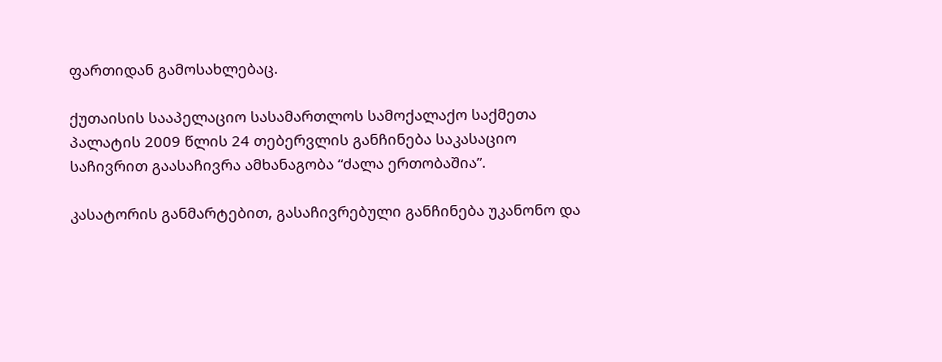ფართიდან გამოსახლებაც.

ქუთაისის სააპელაციო სასამართლოს სამოქალაქო საქმეთა პალატის 2009 წლის 24 თებერვლის განჩინება საკასაციო საჩივრით გაასაჩივრა ამხანაგობა “ძალა ერთობაშია”.

კასატორის განმარტებით, გასაჩივრებული განჩინება უკანონო და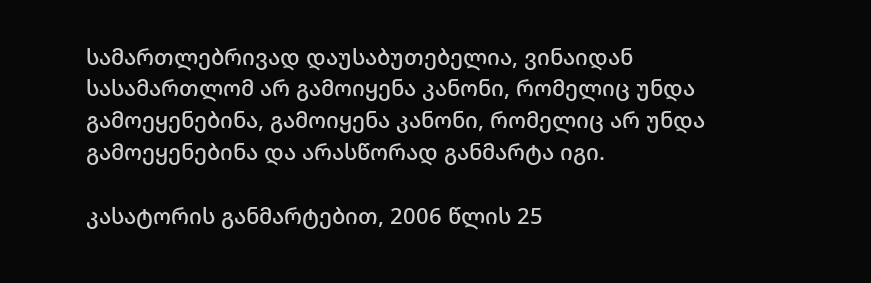სამართლებრივად დაუსაბუთებელია, ვინაიდან სასამართლომ არ გამოიყენა კანონი, რომელიც უნდა გამოეყენებინა, გამოიყენა კანონი, რომელიც არ უნდა გამოეყენებინა და არასწორად განმარტა იგი.

კასატორის განმარტებით, 2006 წლის 25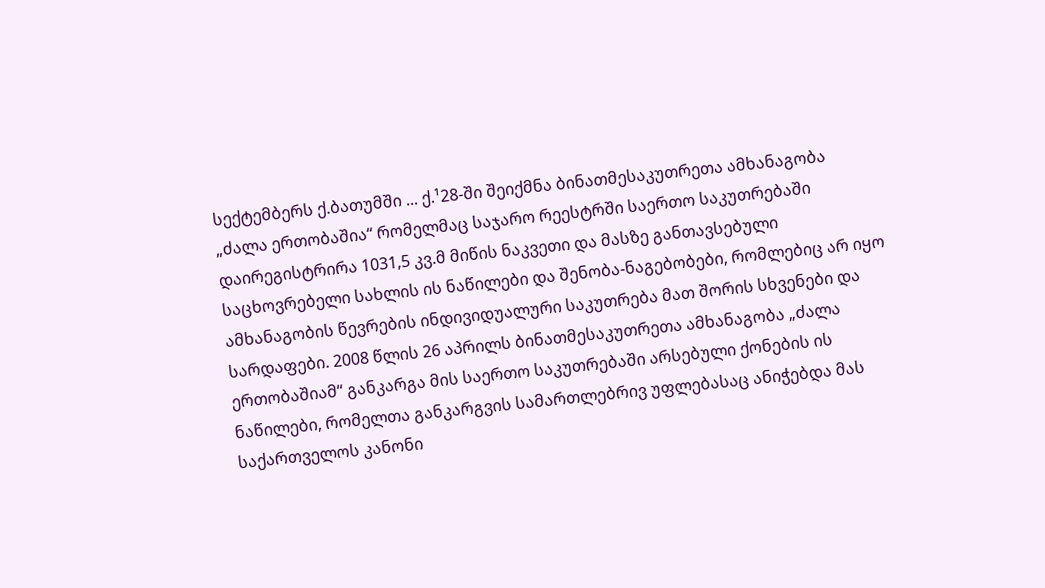სექტემბერს ქ.ბათუმში ... ქ.¹28-ში შეიქმნა ბინათმესაკუთრეთა ამხანაგობა „ძალა ერთობაშია“ რომელმაც საჯარო რეესტრში საერთო საკუთრებაში დაირეგისტრირა 1031,5 კვ.მ მიწის ნაკვეთი და მასზე განთავსებული საცხოვრებელი სახლის ის ნაწილები და შენობა-ნაგებობები, რომლებიც არ იყო ამხანაგობის წევრების ინდივიდუალური საკუთრება მათ შორის სხვენები და სარდაფები. 2008 წლის 26 აპრილს ბინათმესაკუთრეთა ამხანაგობა „ძალა ერთობაშიამ“ განკარგა მის საერთო საკუთრებაში არსებული ქონების ის ნაწილები, რომელთა განკარგვის სამართლებრივ უფლებასაც ანიჭებდა მას საქართველოს კანონი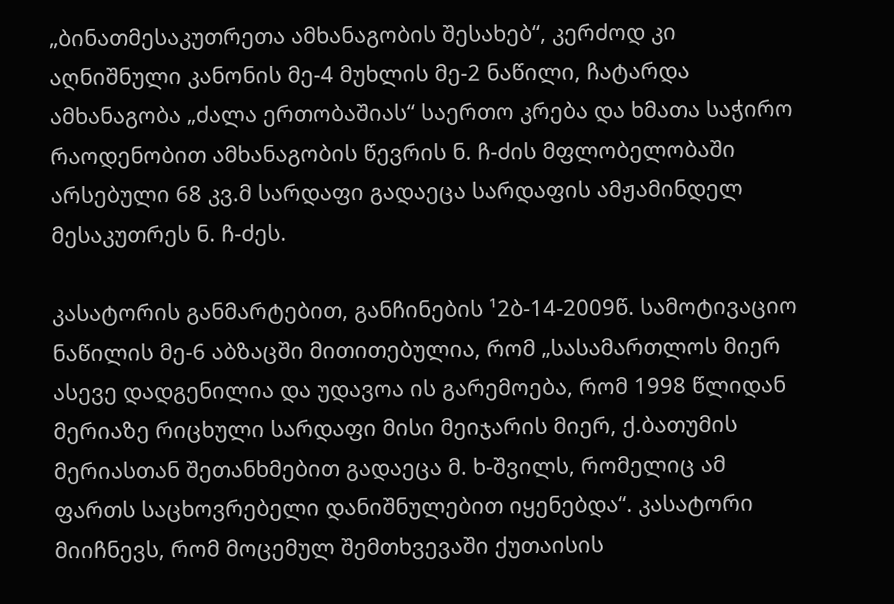„ბინათმესაკუთრეთა ამხანაგობის შესახებ“, კერძოდ კი აღნიშნული კანონის მე-4 მუხლის მე-2 ნაწილი, ჩატარდა ამხანაგობა „ძალა ერთობაშიას“ საერთო კრება და ხმათა საჭირო რაოდენობით ამხანაგობის წევრის ნ. ჩ-ძის მფლობელობაში არსებული 68 კვ.მ სარდაფი გადაეცა სარდაფის ამჟამინდელ მესაკუთრეს ნ. ჩ-ძეს.

კასატორის განმარტებით, განჩინების ¹2ბ-14-2009წ. სამოტივაციო ნაწილის მე-6 აბზაცში მითითებულია, რომ „სასამართლოს მიერ ასევე დადგენილია და უდავოა ის გარემოება, რომ 1998 წლიდან მერიაზე რიცხული სარდაფი მისი მეიჯარის მიერ, ქ.ბათუმის მერიასთან შეთანხმებით გადაეცა მ. ხ-შვილს, რომელიც ამ ფართს საცხოვრებელი დანიშნულებით იყენებდა“. კასატორი მიიჩნევს, რომ მოცემულ შემთხვევაში ქუთაისის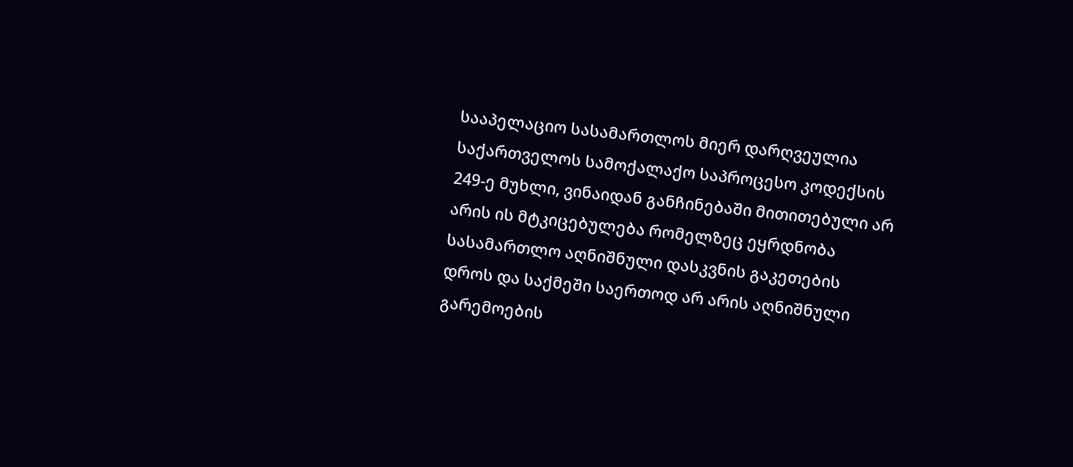სააპელაციო სასამართლოს მიერ დარღვეულია საქართველოს სამოქალაქო საპროცესო კოდექსის 249-ე მუხლი, ვინაიდან განჩინებაში მითითებული არ არის ის მტკიცებულება რომელზეც ეყრდნობა სასამართლო აღნიშნული დასკვნის გაკეთების დროს და საქმეში საერთოდ არ არის აღნიშნული გარემოების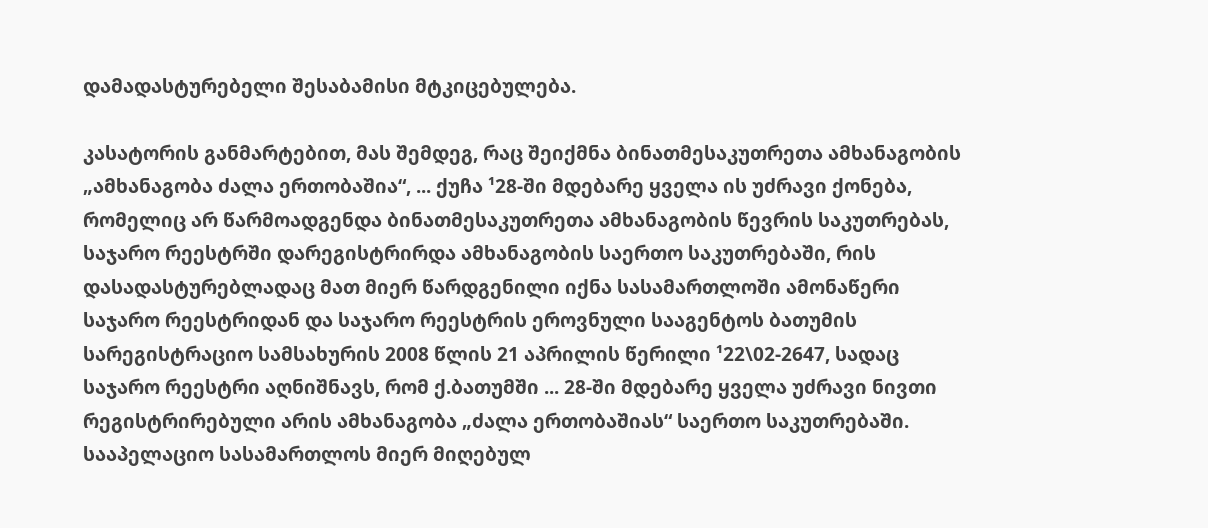დამადასტურებელი შესაბამისი მტკიცებულება.

კასატორის განმარტებით, მას შემდეგ, რაც შეიქმნა ბინათმესაკუთრეთა ამხანაგობის „ამხანაგობა ძალა ერთობაშია“, ... ქუჩა ¹28-ში მდებარე ყველა ის უძრავი ქონება, რომელიც არ წარმოადგენდა ბინათმესაკუთრეთა ამხანაგობის წევრის საკუთრებას, საჯარო რეესტრში დარეგისტრირდა ამხანაგობის საერთო საკუთრებაში, რის დასადასტურებლადაც მათ მიერ წარდგენილი იქნა სასამართლოში ამონაწერი საჯარო რეესტრიდან და საჯარო რეესტრის ეროვნული სააგენტოს ბათუმის სარეგისტრაციო სამსახურის 2008 წლის 21 აპრილის წერილი ¹22\02-2647, სადაც საჯარო რეესტრი აღნიშნავს, რომ ქ.ბათუმში ... 28-ში მდებარე ყველა უძრავი ნივთი რეგისტრირებული არის ამხანაგობა „ძალა ერთობაშიას“ საერთო საკუთრებაში. სააპელაციო სასამართლოს მიერ მიღებულ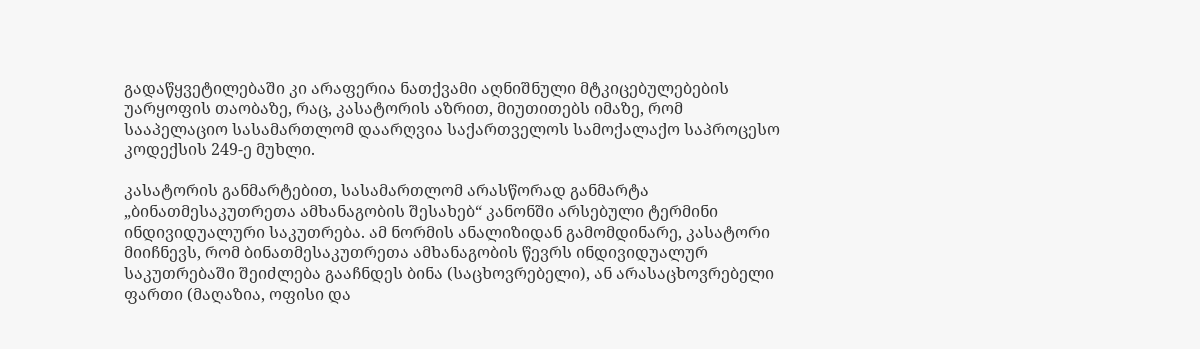გადაწყვეტილებაში კი არაფერია ნათქვამი აღნიშნული მტკიცებულებების უარყოფის თაობაზე, რაც, კასატორის აზრით, მიუთითებს იმაზე, რომ სააპელაციო სასამართლომ დაარღვია საქართველოს სამოქალაქო საპროცესო კოდექსის 249-ე მუხლი.

კასატორის განმარტებით, სასამართლომ არასწორად განმარტა „ბინათმესაკუთრეთა ამხანაგობის შესახებ“ კანონში არსებული ტერმინი ინდივიდუალური საკუთრება. ამ ნორმის ანალიზიდან გამომდინარე, კასატორი მიიჩნევს, რომ ბინათმესაკუთრეთა ამხანაგობის წევრს ინდივიდუალურ საკუთრებაში შეიძლება გააჩნდეს ბინა (საცხოვრებელი), ან არასაცხოვრებელი ფართი (მაღაზია, ოფისი და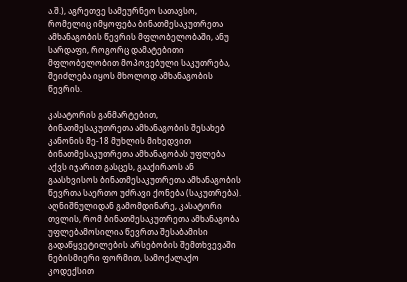ა.შ.), აგრეთვე სამეურნეო სათავსო, რომელიც იმყოფება ბინათმესაკუთრეთა ამხანაგობის წევრის მფლობელობაში, ანუ სარდაფი, როგორც დამატებითი მფლობელობით მოპოვებული საკუთრება, შეიძლება იყოს მხოლოდ ამხანაგობის წევრის.

კასატორის განმარტებით, ბინათმესაკუთრეთა ამხანაგობის შესახებ კანონის მე-18 მუხლის მიხედვით ბინათმესაკუთრეთა ამხანაგობას უფლება აქვს იჯარით გასცეს, გააქირაოს ან გაასხვისოს ბინათმესაკუთრეთა ამხანაგობის წევრთა საერთო უძრავი ქონება (საკუთრება). აღნიშნულიდან გამომდინარე, კასატორი თვლის, რომ ბინათმესაკუთრეთა ამხანაგობა უფლებამოსილია წევრთა შესაბამისი გადაწყვეტილების არსებობის შემთხვევაში ნებისმიერი ფორმით, სამოქალაქო კოდექსით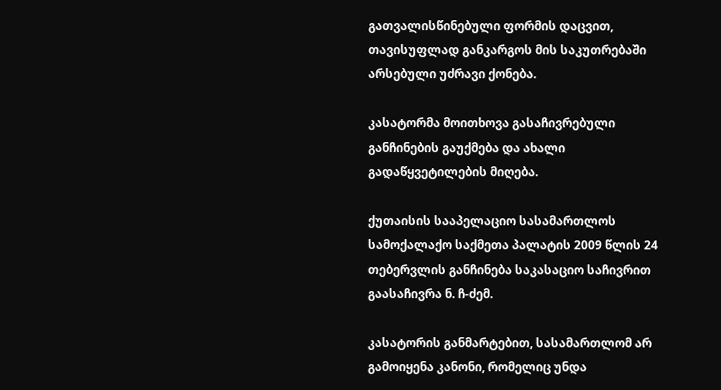გათვალისწინებული ფორმის დაცვით, თავისუფლად განკარგოს მის საკუთრებაში არსებული უძრავი ქონება.

კასატორმა მოითხოვა გასაჩივრებული განჩინების გაუქმება და ახალი გადაწყვეტილების მიღება.

ქუთაისის სააპელაციო სასამართლოს სამოქალაქო საქმეთა პალატის 2009 წლის 24 თებერვლის განჩინება საკასაციო საჩივრით გაასაჩივრა ნ. ჩ-ძემ.

კასატორის განმარტებით, სასამართლომ არ გამოიყენა კანონი, რომელიც უნდა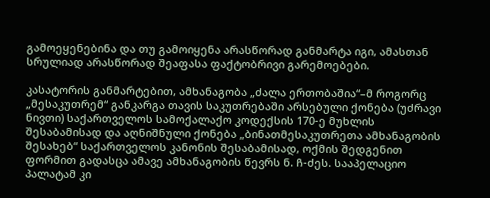გამოეყენებინა და თუ გამოიყენა არასწორად განმარტა იგი, ამასთან სრულიად არასწორად შეაფასა ფაქტობრივი გარემოებები.

კასატორის განმარტებით, ამხანაგობა „ძალა ერთობაშია“–მ როგორც „მესაკუთრემ“ განკარგა თავის საკუთრებაში არსებული ქონება (უძრავი ნივთი) საქართველოს სამოქალაქო კოდექსის 170-ე მუხლის შესაბამისად და აღნიშნული ქონება „ბინათმესაკუთრეთა ამხანაგობის შესახებ“ საქართველოს კანონის შესაბამისად, ოქმის შედგენით ფორმით გადასცა ამავე ამხანაგობის წევრს ნ. ჩ-ძეს. სააპელაციო პალატამ კი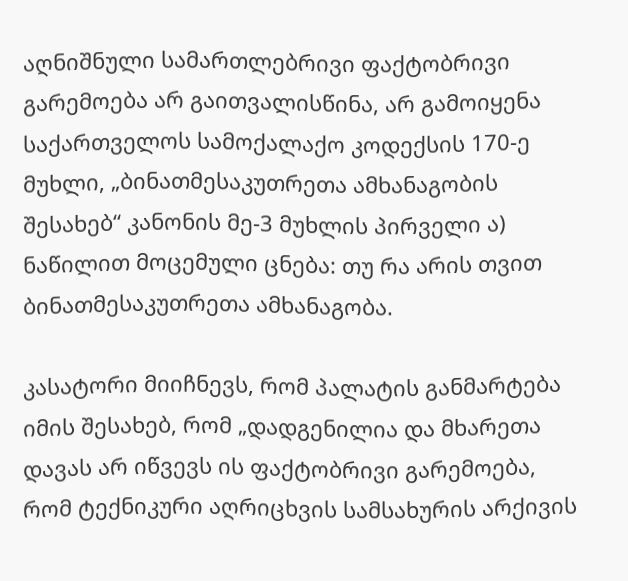აღნიშნული სამართლებრივი ფაქტობრივი გარემოება არ გაითვალისწინა, არ გამოიყენა საქართველოს სამოქალაქო კოდექსის 170-ე მუხლი, „ბინათმესაკუთრეთა ამხანაგობის შესახებ“ კანონის მე-3 მუხლის პირველი ა) ნაწილით მოცემული ცნება: თუ რა არის თვით ბინათმესაკუთრეთა ამხანაგობა.

კასატორი მიიჩნევს, რომ პალატის განმარტება იმის შესახებ, რომ „დადგენილია და მხარეთა დავას არ იწვევს ის ფაქტობრივი გარემოება, რომ ტექნიკური აღრიცხვის სამსახურის არქივის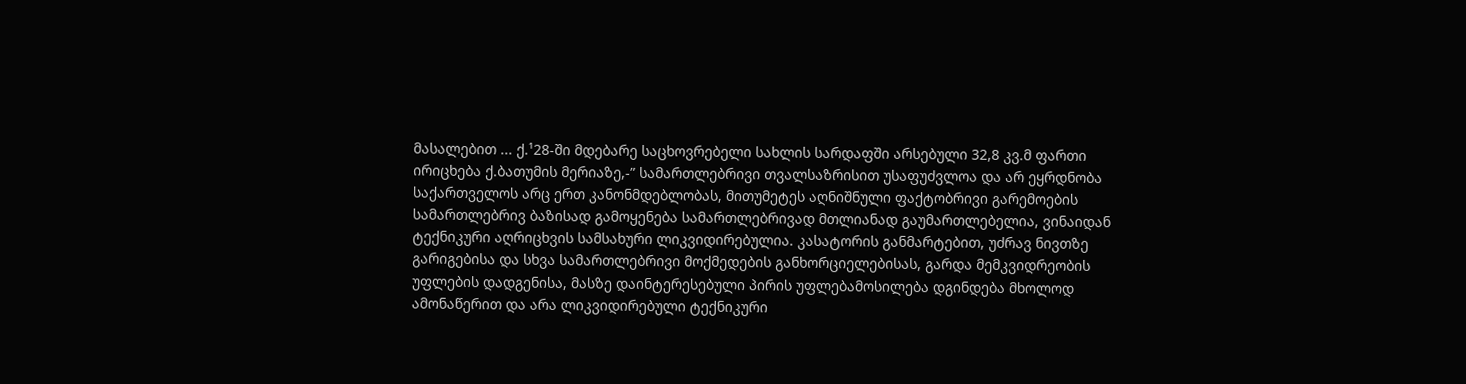მასალებით ... ქ.¹28-ში მდებარე საცხოვრებელი სახლის სარდაფში არსებული 32,8 კვ.მ ფართი ირიცხება ქ.ბათუმის მერიაზე,-” სამართლებრივი თვალსაზრისით უსაფუძვლოა და არ ეყრდნობა საქართველოს არც ერთ კანონმდებლობას, მითუმეტეს აღნიშნული ფაქტობრივი გარემოების სამართლებრივ ბაზისად გამოყენება სამართლებრივად მთლიანად გაუმართლებელია, ვინაიდან ტექნიკური აღრიცხვის სამსახური ლიკვიდირებულია. კასატორის განმარტებით, უძრავ ნივთზე გარიგებისა და სხვა სამართლებრივი მოქმედების განხორციელებისას, გარდა მემკვიდრეობის უფლების დადგენისა, მასზე დაინტერესებული პირის უფლებამოსილება დგინდება მხოლოდ ამონაწერით და არა ლიკვიდირებული ტექნიკური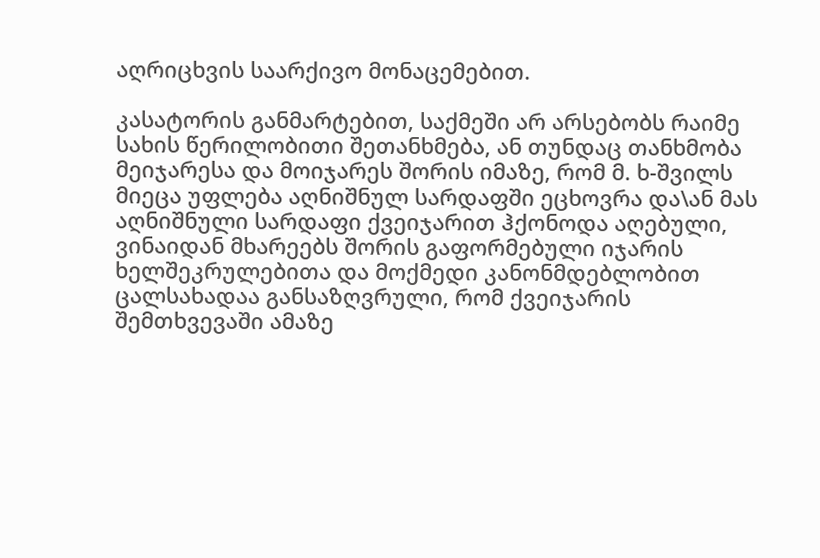აღრიცხვის საარქივო მონაცემებით.

კასატორის განმარტებით, საქმეში არ არსებობს რაიმე სახის წერილობითი შეთანხმება, ან თუნდაც თანხმობა მეიჯარესა და მოიჯარეს შორის იმაზე, რომ მ. ხ-შვილს მიეცა უფლება აღნიშნულ სარდაფში ეცხოვრა და\ან მას აღნიშნული სარდაფი ქვეიჯარით ჰქონოდა აღებული, ვინაიდან მხარეებს შორის გაფორმებული იჯარის ხელშეკრულებითა და მოქმედი კანონმდებლობით ცალსახადაა განსაზღვრული, რომ ქვეიჯარის შემთხვევაში ამაზე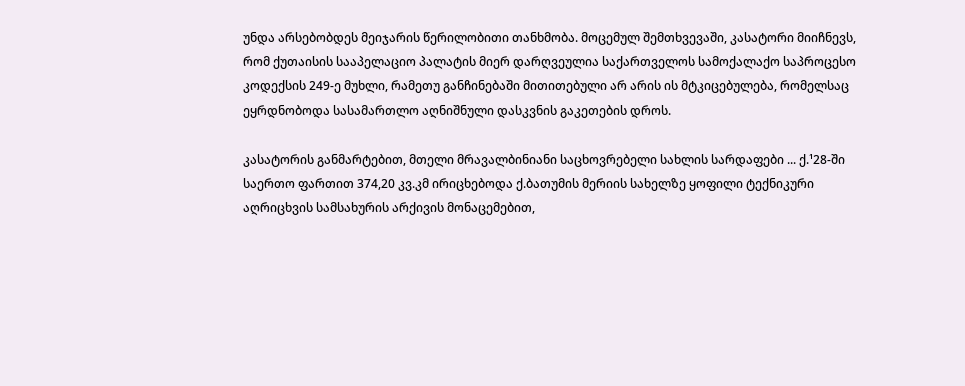უნდა არსებობდეს მეიჯარის წერილობითი თანხმობა. მოცემულ შემთხვევაში, კასატორი მიიჩნევს, რომ ქუთაისის სააპელაციო პალატის მიერ დარღვეულია საქართველოს სამოქალაქო საპროცესო კოდექსის 249-ე მუხლი, რამეთუ განჩინებაში მითითებული არ არის ის მტკიცებულება, რომელსაც ეყრდნობოდა სასამართლო აღნიშნული დასკვნის გაკეთების დროს.

კასატორის განმარტებით, მთელი მრავალბინიანი საცხოვრებელი სახლის სარდაფები ... ქ.¹28-ში საერთო ფართით 374,20 კვ.კმ ირიცხებოდა ქ.ბათუმის მერიის სახელზე ყოფილი ტექნიკური აღრიცხვის სამსახურის არქივის მონაცემებით,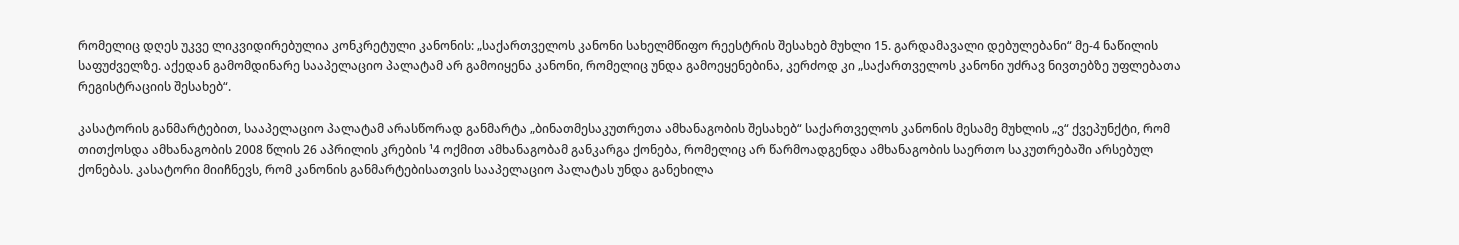რომელიც დღეს უკვე ლიკვიდირებულია კონკრეტული კანონის: „საქართველოს კანონი სახელმწიფო რეესტრის შესახებ მუხლი 15. გარდამავალი დებულებანი“ მე-4 ნაწილის საფუძველზე. აქედან გამომდინარე სააპელაციო პალატამ არ გამოიყენა კანონი, რომელიც უნდა გამოეყენებინა, კერძოდ კი „საქართველოს კანონი უძრავ ნივთებზე უფლებათა რეგისტრაციის შესახებ“.

კასატორის განმარტებით, სააპელაციო პალატამ არასწორად განმარტა „ბინათმესაკუთრეთა ამხანაგობის შესახებ“ საქართველოს კანონის მესამე მუხლის „ვ“ ქვეპუნქტი, რომ თითქოსდა ამხანაგობის 2008 წლის 26 აპრილის კრების ¹4 ოქმით ამხანაგობამ განკარგა ქონება, რომელიც არ წარმოადგენდა ამხანაგობის საერთო საკუთრებაში არსებულ ქონებას. კასატორი მიიჩნევს, რომ კანონის განმარტებისათვის სააპელაციო პალატას უნდა განეხილა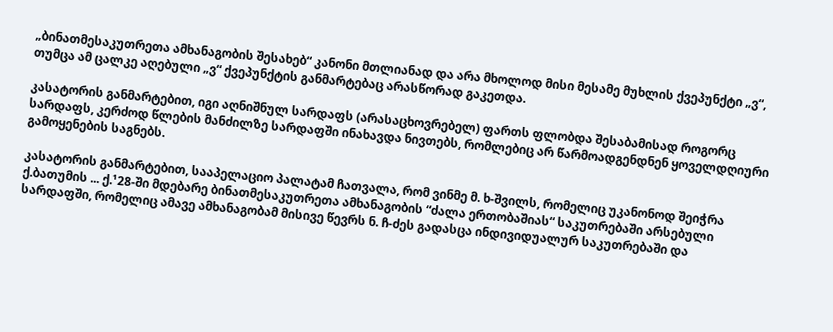„ბინათმესაკუთრეთა ამხანაგობის შესახებ“ კანონი მთლიანად და არა მხოლოდ მისი მესამე მუხლის ქვეპუნქტი „ვ“, თუმცა ამ ცალკე აღებული „ვ“ ქვეპუნქტის განმარტებაც არასწორად გაკეთდა.

კასატორის განმარტებით, იგი აღნიშნულ სარდაფს (არასაცხოვრებელ) ფართს ფლობდა შესაბამისად როგორც სარდაფს, კერძოდ წლების მანძილზე სარდაფში ინახავდა ნივთებს, რომლებიც არ წარმოადგენდნენ ყოველდღიური გამოყენების საგნებს.

კასატორის განმარტებით, სააპელაციო პალატამ ჩათვალა, რომ ვინმე მ. ხ-შვილს, რომელიც უკანონოდ შეიჭრა ქ.ბათუმის ... ქ.¹28-ში მდებარე ბინათმესაკუთრეთა ამხანაგობის “ძალა ერთობაშიას“ საკუთრებაში არსებული სარდაფში, რომელიც ამავე ამხანაგობამ მისივე წევრს ნ. ჩ-ძეს გადასცა ინდივიდუალურ საკუთრებაში და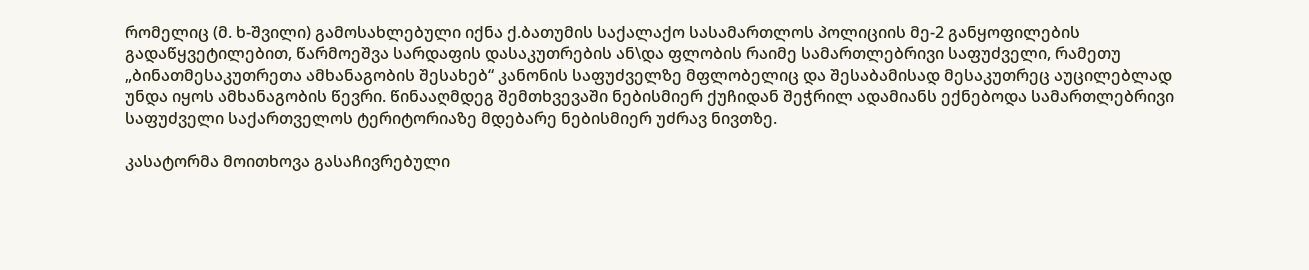რომელიც (მ. ხ-შვილი) გამოსახლებული იქნა ქ.ბათუმის საქალაქო სასამართლოს პოლიციის მე-2 განყოფილების გადაწყვეტილებით, წარმოეშვა სარდაფის დასაკუთრების ან\და ფლობის რაიმე სამართლებრივი საფუძველი, რამეთუ „ბინათმესაკუთრეთა ამხანაგობის შესახებ“ კანონის საფუძველზე მფლობელიც და შესაბამისად მესაკუთრეც აუცილებლად უნდა იყოს ამხანაგობის წევრი. წინააღმდეგ შემთხვევაში ნებისმიერ ქუჩიდან შეჭრილ ადამიანს ექნებოდა სამართლებრივი საფუძველი საქართველოს ტერიტორიაზე მდებარე ნებისმიერ უძრავ ნივთზე.

კასატორმა მოითხოვა გასაჩივრებული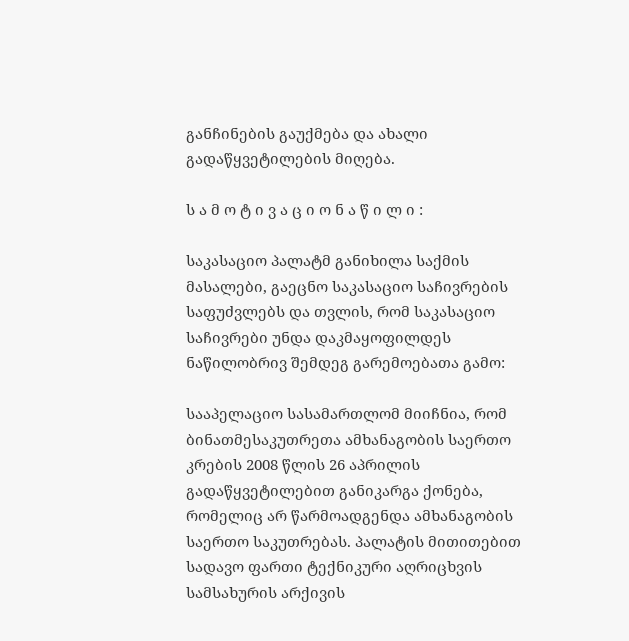განჩინების გაუქმება და ახალი გადაწყვეტილების მიღება.

ს ა მ ო ტ ი ვ ა ც ი ო ნ ა წ ი ლ ი :

საკასაციო პალატმ განიხილა საქმის მასალები, გაეცნო საკასაციო საჩივრების საფუძვლებს და თვლის, რომ საკასაციო საჩივრები უნდა დაკმაყოფილდეს ნაწილობრივ შემდეგ გარემოებათა გამო:

სააპელაციო სასამართლომ მიიჩნია, რომ ბინათმესაკუთრეთა ამხანაგობის საერთო კრების 2008 წლის 26 აპრილის გადაწყვეტილებით განიკარგა ქონება, რომელიც არ წარმოადგენდა ამხანაგობის საერთო საკუთრებას. პალატის მითითებით სადავო ფართი ტექნიკური აღრიცხვის სამსახურის არქივის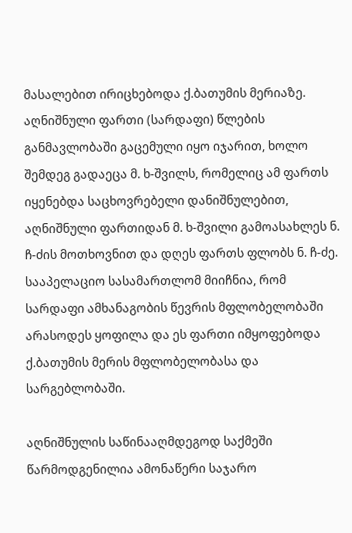მასალებით ირიცხებოდა ქ.ბათუმის მერიაზე. აღნიშნული ფართი (სარდაფი) წლების განმავლობაში გაცემული იყო იჯარით, ხოლო შემდეგ გადაეცა მ. ხ-შვილს, რომელიც ამ ფართს იყენებდა საცხოვრებელი დანიშნულებით, აღნიშნული ფართიდან მ. ხ-შვილი გამოასახლეს ნ. ჩ-ძის მოთხოვნით და დღეს ფართს ფლობს ნ. ჩ-ძე. სააპელაციო სასამართლომ მიიჩნია, რომ სარდაფი ამხანაგობის წევრის მფლობელობაში არასოდეს ყოფილა და ეს ფართი იმყოფებოდა ქ.ბათუმის მერის მფლობელობასა და სარგებლობაში.

აღნიშნულის საწინააღმდეგოდ საქმეში წარმოდგენილია ამონაწერი საჯარო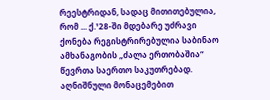რეესტრიდან, სადაც მითითებულია, რომ ... ქ.¹28-ში მდებარე უძრავი ქონება რეგისტრირებულია საბინაო ამხანაგობის „ძალა ერთობაშია“ წევრთა საერთო საკუთრებად. აღნიშნული მონაცემებით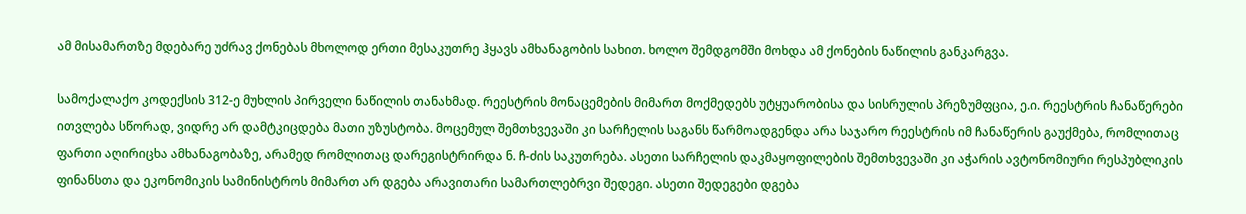ამ მისამართზე მდებარე უძრავ ქონებას მხოლოდ ერთი მესაკუთრე ჰყავს ამხანაგობის სახით. ხოლო შემდგომში მოხდა ამ ქონების ნაწილის განკარგვა.

სამოქალაქო კოდექსის 312-ე მუხლის პირველი ნაწილის თანახმად. რეესტრის მონაცემების მიმართ მოქმედებს უტყუარობისა და სისრულის პრეზუმფცია, ე.ი. რეესტრის ჩანაწერები ითვლება სწორად, ვიდრე არ დამტკიცდება მათი უზუსტობა. მოცემულ შემთხვევაში კი სარჩელის საგანს წარმოადგენდა არა საჯარო რეესტრის იმ ჩანაწერის გაუქმება, რომლითაც ფართი აღირიცხა ამხანაგობაზე, არამედ რომლითაც დარეგისტრირდა ნ. ჩ-ძის საკუთრება. ასეთი სარჩელის დაკმაყოფილების შემთხვევაში კი აჭარის ავტონომიური რესპუბლიკის ფინანსთა და ეკონომიკის სამინისტროს მიმართ არ დგება არავითარი სამართლებრვი შედეგი. ასეთი შედეგები დგება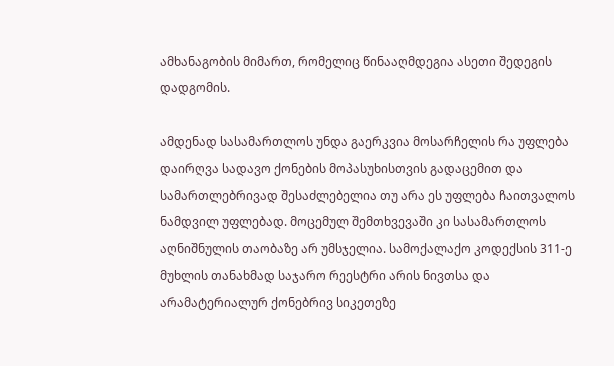ამხანაგობის მიმართ, რომელიც წინააღმდეგია ასეთი შედეგის დადგომის.

ამდენად სასამართლოს უნდა გაერკვია მოსარჩელის რა უფლება დაირღვა სადავო ქონების მოპასუხისთვის გადაცემით და სამართლებრივად შესაძლებელია თუ არა ეს უფლება ჩაითვალოს ნამდვილ უფლებად. მოცემულ შემთხვევაში კი სასამართლოს აღნიშნულის თაობაზე არ უმსჯელია. სამოქალაქო კოდექსის 311-ე მუხლის თანახმად საჯარო რეესტრი არის ნივთსა და არამატერიალურ ქონებრივ სიკეთეზე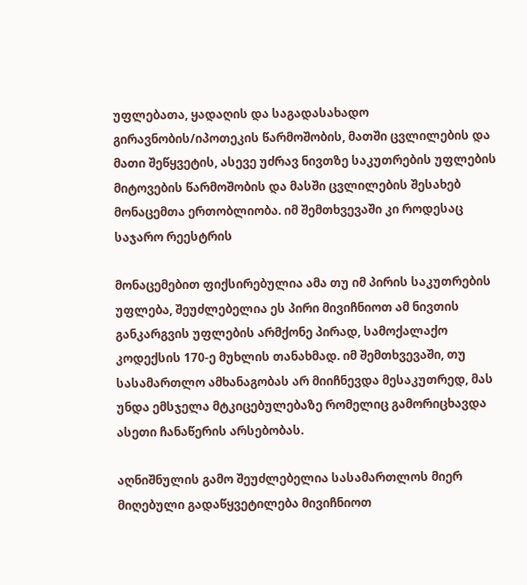უფლებათა, ყადაღის და საგადასახადო გირავნობის/იპოთეკის წარმოშობის, მათში ცვლილების და მათი შეწყვეტის, ასევე უძრავ ნივთზე საკუთრების უფლების მიტოვების წარმოშობის და მასში ცვლილების შესახებ მონაცემთა ერთობლიობა. იმ შემთხვევაში კი როდესაც საჯარო რეესტრის

მონაცემებით ფიქსირებულია ამა თუ იმ პირის საკუთრების უფლება, შეუძლებელია ეს პირი მივიჩნიოთ ამ ნივთის განკარგვის უფლების არმქონე პირად, სამოქალაქო კოდექსის 170-ე მუხლის თანახმად. იმ შემთხვევაში, თუ სასამართლო ამხანაგობას არ მიიჩნევდა მესაკუთრედ, მას უნდა ემსჯელა მტკიცებულებაზე რომელიც გამორიცხავდა ასეთი ჩანაწერის არსებობას.

აღნიშნულის გამო შეუძლებელია სასამართლოს მიერ მიღებული გადაწყვეტილება მივიჩნიოთ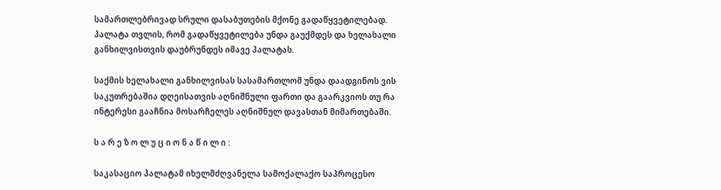სამართლებრივად სრული დასაბუთების მქონე გადაწყვეტილებად. პალატა თვლის, რომ გადაწყვეტილება უნდა გაუქმდეს და ხელახალი განხილვისთვის დაუბრუნდეს იმავე პალატას.

საქმის ხელახალი განხილვისას სასამართლომ უნდა დაადგინოს ვის საკუთრებაშია დღეისათვის აღნიშნული ფართი და გაარკვიოს თუ რა ინტერესი გააჩნია მოსარჩელეს აღნიშნულ დავასთან მიმართებაში.

ს ა რ ე ზ ო ლ უ ც ი ო ნ ა წ ი ლ ი :

საკასაციო პალატამ იხელმძღვანელა სამოქალაქო საპროცესო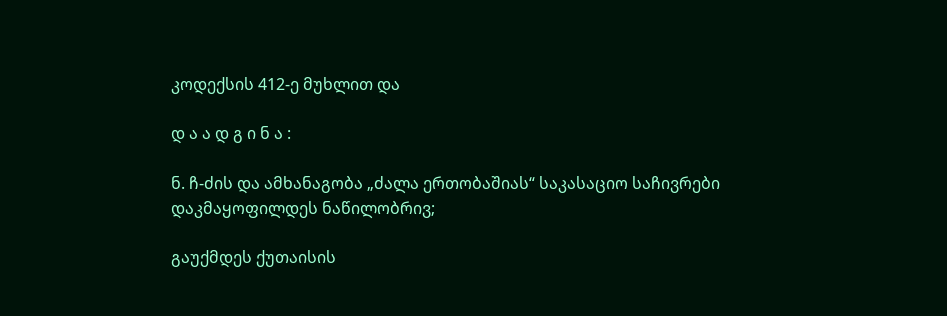კოდექსის 412-ე მუხლით და

დ ა ა დ გ ი ნ ა :

ნ. ჩ-ძის და ამხანაგობა „ძალა ერთობაშიას“ საკასაციო საჩივრები დაკმაყოფილდეს ნაწილობრივ;

გაუქმდეს ქუთაისის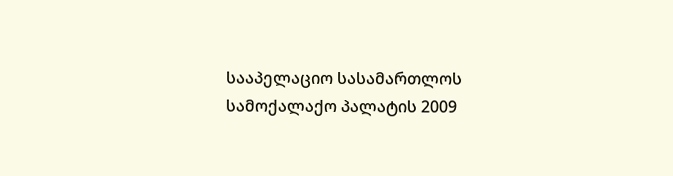სააპელაციო სასამართლოს სამოქალაქო პალატის 2009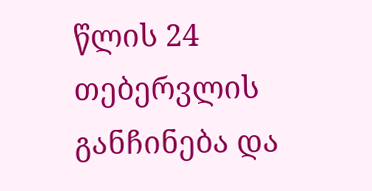წლის 24 თებერვლის განჩინება და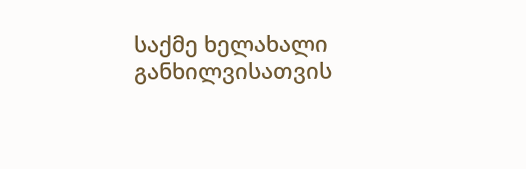საქმე ხელახალი განხილვისათვის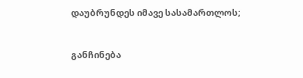დაუბრუნდეს იმავე სასამართლოს;

განჩინება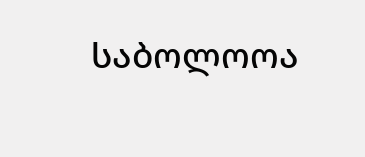საბოლოოა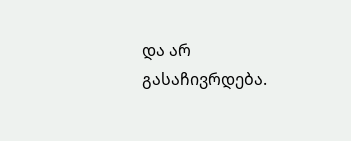და არ გასაჩივრდება.